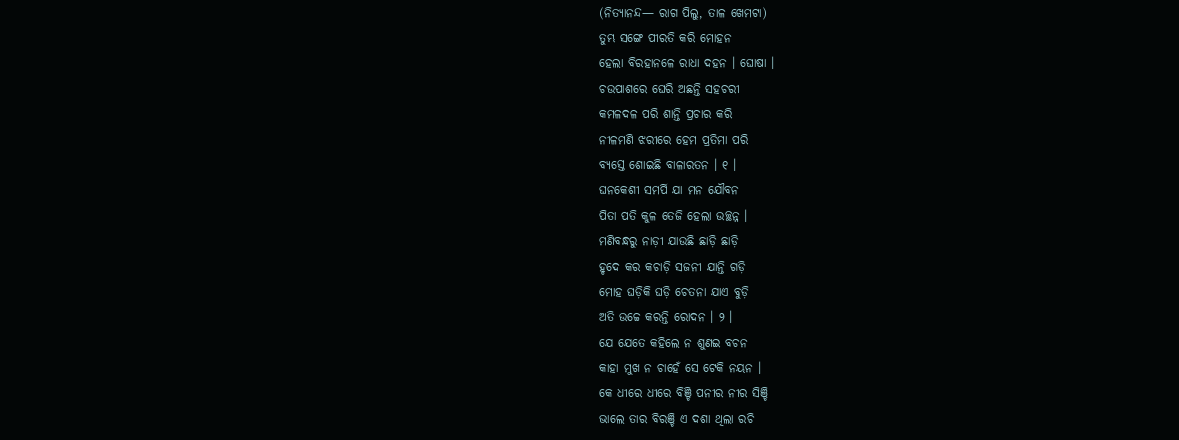(ନିତ୍ୟାନନ୍ଦ— ରାଗ ପିଲୁ, ତାଳ ଖେମଟା)
ତୁମ୍ଭ ସଙ୍ଗେ ପୀରତି କରି ମୋହନ
ହେଲା ବିରହାନଳେ ରାଧା ଦହନ । ଘୋଷା ।
ଚଉପାଶରେ ଘେରି ଅଛନ୍ତି ସହଚରୀ
କମଳଦଳ ପରି ଶାନ୍ତି ପ୍ରଚାର କରି
ନୀଳମଣି ଝରୀରେ ହେମ ପ୍ରତିମା ପରି
ବ୍ୟସ୍ତେ ଶୋଇଛି ବାଳାରତନ । ୧ ।
ଘନକେଶୀ ସମର୍ପି ଯା ମନ ଯୌବନ
ପିତା ପତି କୁଳ ତେଜି ହେଲା ଉଚ୍ଛନ୍ନ ।
ମଣିବନ୍ଧରୁ ନାଡ଼ୀ ଯାଉଛି ଛାଡ଼ି ଛାଡ଼ି
ହୃଦେ କର କଚାଡ଼ି ସଜନୀ ଯାନ୍ତି ଗଡ଼ି
ମୋହ ଘଡ଼ିକି ଘଡ଼ି ଚେତନା ଯାଏ ବୁଡ଼ି
ଅତି ଉଚ୍ଚେ କରନ୍ତି ରୋଦନ । ୨ ।
ଯେ ଯେତେ କହିଲେ ନ ଶୁଣଇ ବଚନ
କାହା ମୁଖ ନ ଚାହେଁ ସେ ଟେକି ନୟନ ।
କେ ଧୀରେ ଧୀରେ ବିଞ୍ଚି ପନୀର ନୀର ସିଞ୍ଚି
ଭାଲେ ତାର ବିରଞ୍ଚି ଏ ଦଶା ଥିଲା ରଚି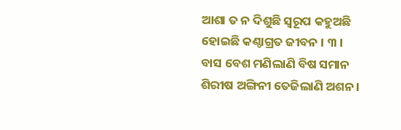ଆଶା ତ ନ ଦିଶୁଛି ସ୍ୱରୂପ କହୁଅଛି
ହୋଇଛି କଣ୍ଠାଗ୍ରତ ଜୀବନ । ୩ ।
ବାସ ବେଶ ମଣିଲାଣି ବିଷ ସମାନ
ଶିରୀଷ ଅଙ୍ଗିନୀ ତେଜିଲାଣି ଅଶନ ।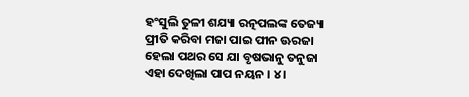ହଂସୁଲି ତୁଳୀ ଶଯ୍ୟା ରତ୍ନପଲଙ୍କ ତେଜ୍ୟା
ପ୍ରୀତି କରିବା ମଜା ପାଇ ପୀନ ଊରଜା
ହେଲା ପଥର ସେ ଯା ବୃଷଭାନୁ ତନୁଜା
ଏହା ଦେଖିଲା ପାପ ନୟନ । ୪ ।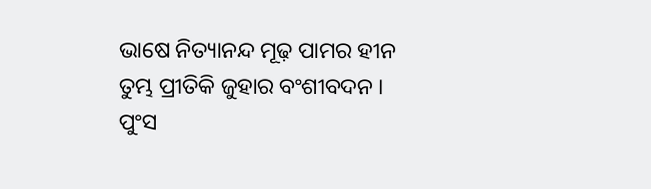ଭାଷେ ନିତ୍ୟାନନ୍ଦ ମୂଢ଼ ପାମର ହୀନ
ତୁମ୍ଭ ପ୍ରୀତିକି ଜୁହାର ବଂଶୀବଦନ ।
ପୁଂସ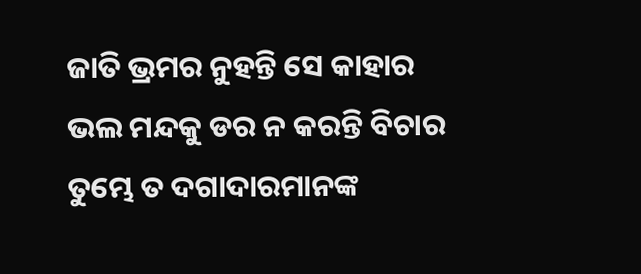ଜାତି ଭ୍ରମର ନୁହନ୍ତି ସେ କାହାର
ଭଲ ମନ୍ଦକୁ ଡର ନ କରନ୍ତି ବିଚାର
ତୁମ୍ଭେ ତ ଦଗାଦାରମାନଙ୍କ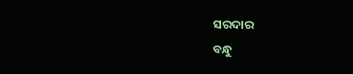ସରଦାର
ବନ୍ଧୁ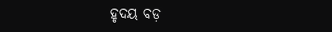ହୃଦୟ ବଡ଼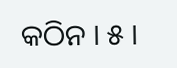କଠିନ । ୫ ।